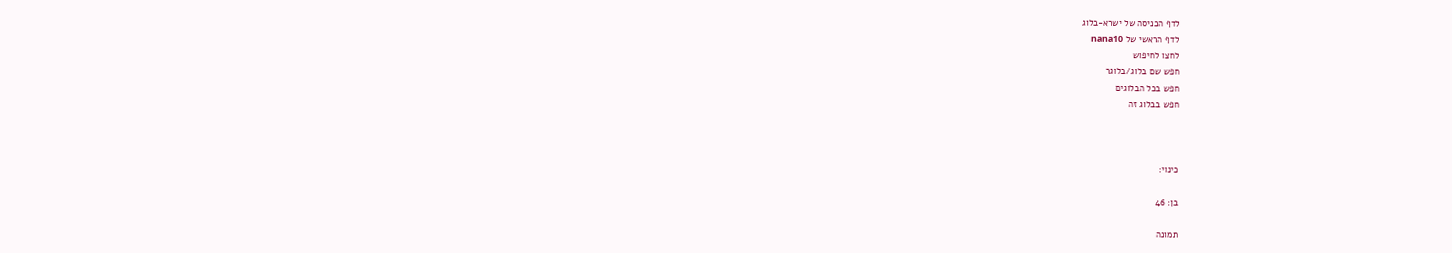לדף הכניסה של ישרא-בלוג
לדף הראשי של nana10
לחצו לחיפוש
חפש שם בלוג/בלוגר
חפש בכל הבלוגים
חפש בבלוג זה



כינוי:

בן: 46

תמונה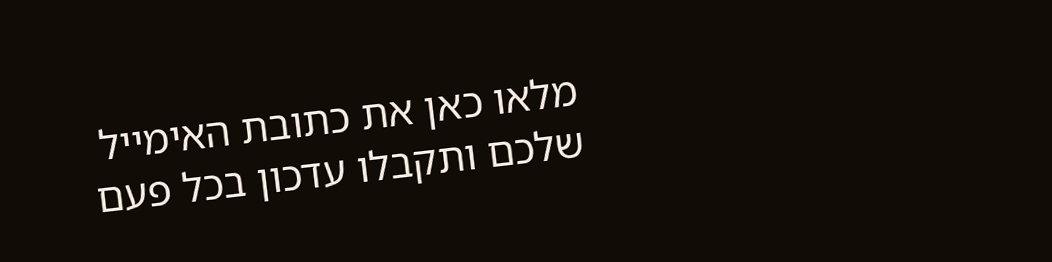מלאו כאן את כתובת האימייל
שלכם ותקבלו עדכון בכל פעם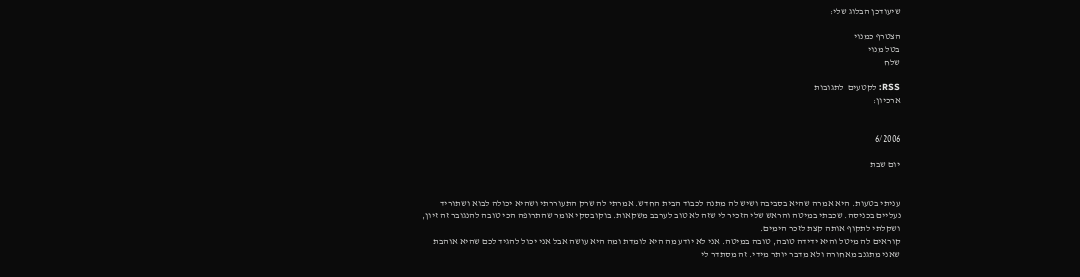שיעודכן הבלוג שלי:

הצטרף כמנוי
בטל מנוי
שלח

RSS: לקטעים  לתגובות
ארכיון:


6/2006

יום שבת


עניתי בטעות. היא אמרה שהיא בסביבה ושיש לה מתנה לכבוד הבית החדש. אמרתי לה שרק התעוררתי ושהיא יכולה לבוא ושתוריד נעליים בכניסה. שכבתי במיטה והראש שלי הזכיר לי שזה לא טוב לערבב משקאות. בוקובסקי אומר שהתרופה הכי טובה להנגובר זה זיון, ושקלתי לתקוף אותה קצת לזכר הימים.
קוראים לה מיטל והיא ידידה טובה, טובה במיטה. אני לא יודע מה היא לומדת ומה היא עושה אבל אני יכול להגיד לכם שהיא אוהבת שאני מתגנב מאחורה ולא מדבר יותר מידי. זה מסתדר לי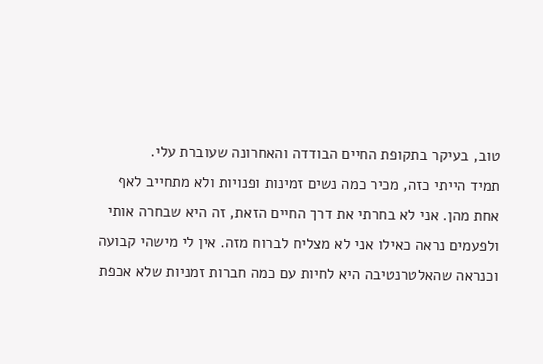טוב, בעיקר בתקופת החיים הבודדה והאחרונה שעוברת עלי.
תמיד הייתי כזה, מכיר כמה נשים זמינות ופנויות ולא מתחייב לאף אחת מהן. אני לא בחרתי את דרך החיים הזאת, זה היא שבחרה אותי ולפעמים נראה כאילו אני לא מצליח לברוח מזה. אין לי מישהי קבועה וכנראה שהאלטרנטיבה היא לחיות עם כמה חברות זמניות שלא אכפת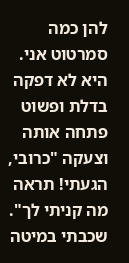להן כמה סמרטוט אני.
היא לא דפקה בדלת ופשוט פתחה אותה וצעקה "כרובי, הגעתי! תראה מה קניתי לך". שכבתי במיטה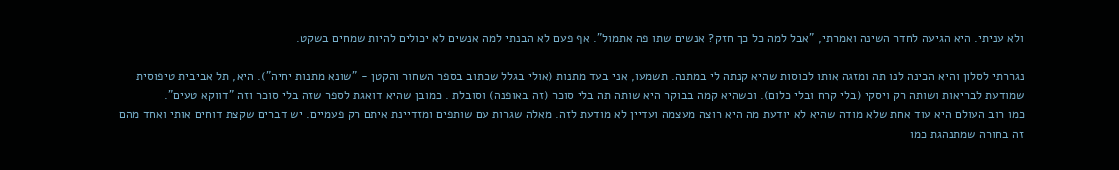ולא עניתי. היא הגיעה לחדר השינה ואמרתי, "אבל למה כל כך חזק? אנשים שתו פה אתמול". אף פעם לא הבנתי למה אנשים לא יכולים להיות שמחים בשקט.

נגררתי לסלון והיא הכינה לנו תה ומזגה אותו לכוסות שהיא קנתה לי במתנה. תשמעו, אני בעד מתנות (אולי בגלל שכתוב בספר השחור והקטן - "שונא מתנות יחיה"). היא, תל אביבית טיפוסית שמודעת לבריאות ושותה רק ויסקי (בלי קרח ובלי כלום). וכשהיא קמה בבוקר היא שותה תה בלי סוכר (זה באופנה) וסובלת . כמובן שהיא דואגת לספר שזה בלי סוכר וזה "דווקא טעים".
כמו רוב העולם היא עוד אחת שלא מודה שהיא לא יודעת מה היא רוצה מעצמה ועדיין לא מודעת לזה. מאלה שגרות עם שותפים ומזדיינת איתם רק פעמיים. יש דברים שקצת דוחים אותי ואחד מהם זה בחורה שמתנהגת כמו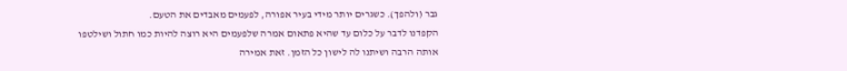גבר (ולהפך). כשגרים יותר מידי בעיר אפורה, לפעמים מאבדים את הטעם.
הקפדנו לדבר על כלום עד שהיא פתאום אמרה שלפעמים היא רוצה להיות כמו חתול ושילטפו אותה הרבה ושיתנו לה לישון כל הזמן. זאת אמירה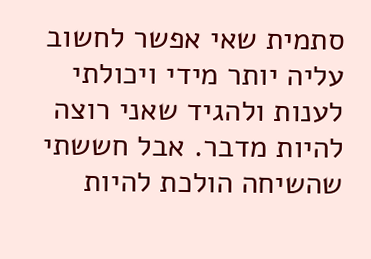סתמית שאי אפשר לחשוב עליה יותר מידי ויכולתי לענות ולהגיד שאני רוצה להיות מדבר. אבל חששתי שהשיחה הולכת להיות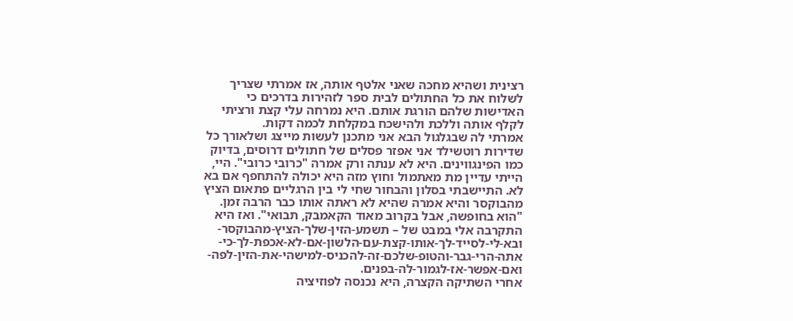רצינית ושהיא מחכה שאני אלטף אותה, אז אמרתי שצריך לשלוח את כל החתולים לבית ספר לזהירות בדרכים כי האדישות שלהם הורגת אותם. היא נמרחה עלי קצת ורציתי לקלף אותה וללכת ולהישכח במקלחת לכמה דקות.
אמרתי לה שבגלגול הבא אני מתכנן לעשות מייצג ושלאורך כל שדירות רוטשילד אני אפזר פסלים של חתולים דרוסים, בדיוק כמו הפינגווינים. היא לא ענתה ורק אמרה "כרובי כרובי". היי, הייתי עדיין מת מאתמול וחוץ מזה היא יכולה להתחפף אם בא לא. התיישבתי בסלון והבחור שחי לי בין הרגליים פתאום הציץ מהבוקסר והיא אמרה שהיא לא ראתה אותו כבר הרבה זמן. "הוא בחופשה, אבל בקרוב מאוד הקאמבק, תבואי". ואז היא התקרבה אלי במבט של – תשמע-הזין-שלך-הציץ-מהבוקסר-ובא-לי-לסייד-לך-אותו-קצת-עם-הלשון-אם-לא-אכפת-לך-כי-אתה-הרי-גבר-והטופ-שלכם-זה-להכניס-למישהי-את-הזין-לפה-ואם-אפשר-אז-לגמור-לה-בפנים.
אחרי השתיקה הקצרה, היא נכנסה לפוזיציה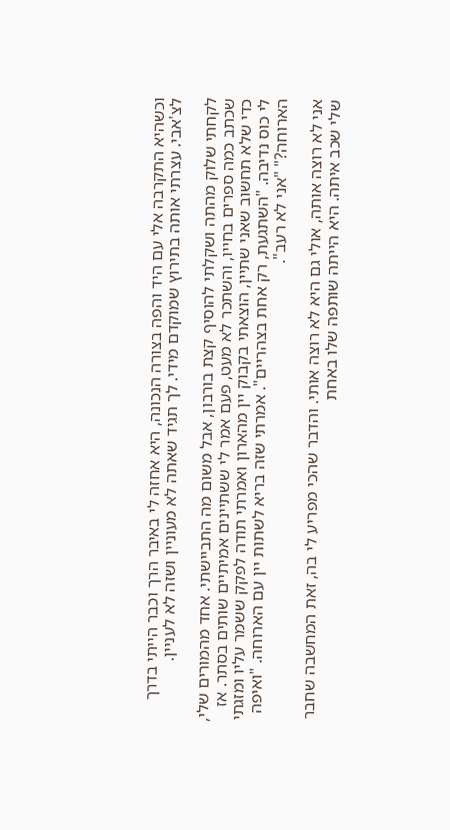וכשהיא התקרבה אלי עם היד והפה בצורה הנכונה, היא אחזה לי באיבר הרך וכבר הייתי בדרך לצ'אבי. עצרתי אותה בתירוץ שמוקדם מידי. לך תגיד שאתה לא מעוניין ושזה לא לעניין.

לקחתי שלוק מהתה ושקלתי להוסיף קצת בורבון, אבל משום מה התביישתי. אחד מהמורים שלי, שכתב כמה ספרים בחייו, והשתכר לא מעט, פעם אמר לי ששתיינים אמיתיים שותים בסתר. אז כדי שלא תחשוב שאני שתיין, הוצאתי בקבוק יין מהארון ואמרתי תודה לפקק ששמר עליו ומזגתי לי כוס נדיבה. "השתגעת, רק אחת בצהריים". אמרתי שזה בריא לשתות יין עם הארוחה. "ואיפה הארוחה?" "אני לא רעב".

אני לא רוצה אותה, אולי גם היא לא רוצה אותי. והדבר שהכי מפריע לי בה, זאת המחשבה שחבר שלי שכב איתה. היא הייתה שותפה שלו באחת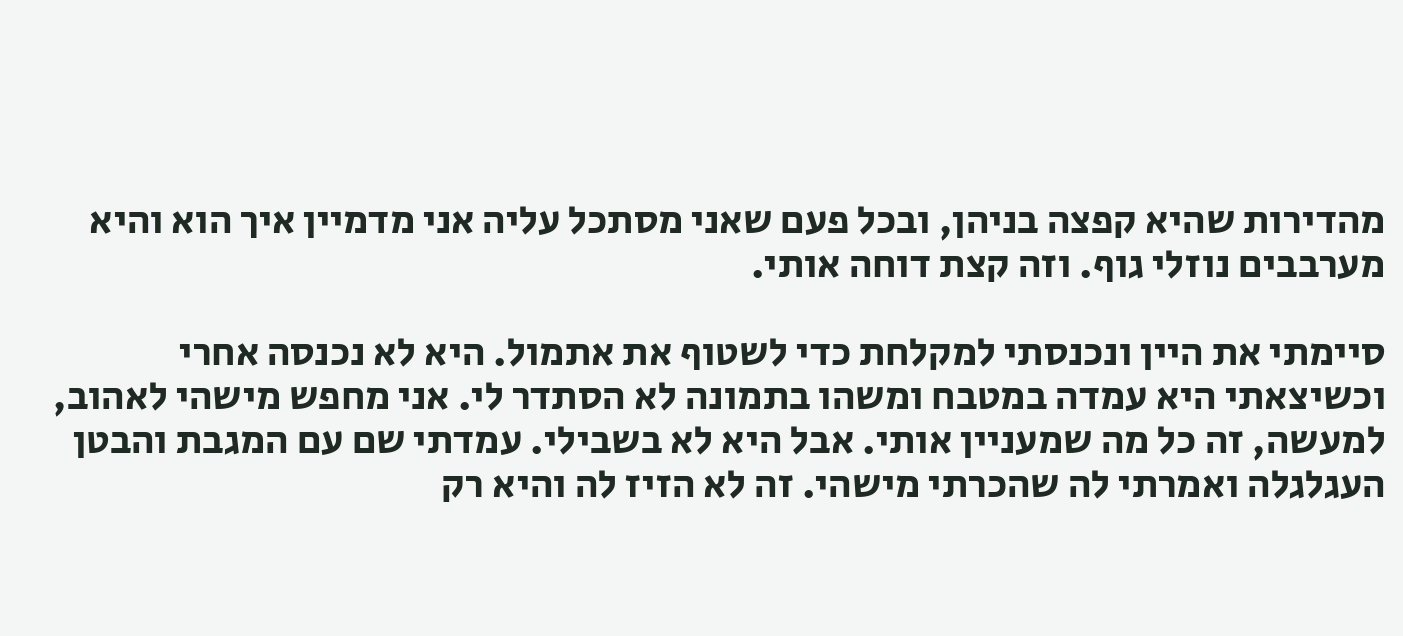מהדירות שהיא קפצה בניהן, ובכל פעם שאני מסתכל עליה אני מדמיין איך הוא והיא מערבבים נוזלי גוף. וזה קצת דוחה אותי.

סיימתי את היין ונכנסתי למקלחת כדי לשטוף את אתמול. היא לא נכנסה אחרי וכשיצאתי היא עמדה במטבח ומשהו בתמונה לא הסתדר לי. אני מחפש מישהי לאהוב, למעשה, זה כל מה שמעניין אותי. אבל היא לא בשבילי. עמדתי שם עם המגבת והבטן העגלגלה ואמרתי לה שהכרתי מישהי. זה לא הזיז לה והיא רק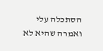הסתכלה עלי ואמרה שהיא לא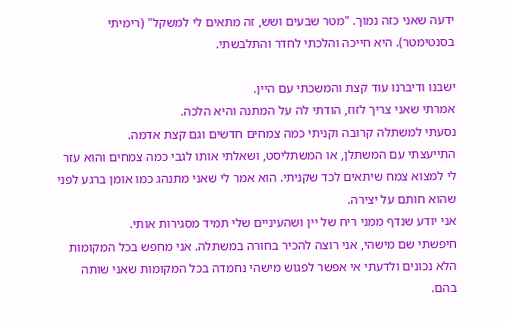ידעה שאני כזה נמוך. "מטר שבעים ושש, זה מתאים לי למשקל" (רימיתי בסנטימטר). היא חייכה והלכתי לחדר והתלבשתי.

ישבנו ודיברנו עוד קצת והמשכתי עם היין.
אמרתי שאני צריך לזוז, הודתי לה על המתנה והיא הלכה.
נסעתי למשתלה קרובה וקניתי כמה צמחים חדשים וגם קצת אדמה.
התייעצתי עם המשתלן, או המשתליסט, ושאלתי אותו לגבי כמה צמחים והוא עזר לי למצוא צמח שיתאים לכד שקניתי. הוא אמר לי שאני מתנהג כמו אומן ברגע לפני שהוא חותם על יצירה.
אני יודע שנדף ממני ריח של יין ושהעיניים שלי תמיד מסגירות אותי.
חיפשתי שם מישהי, אני רוצה להכיר בחורה במשתלה. אני מחפש בכל המקומות הלא נכונים ולדעתי אי אפשר לפגוש מישהי נחמדה בכל המקומות שאני שותה בהם.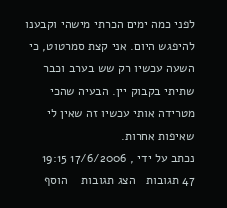לפני כמה ימים הכרתי מישהי וקבענו להיפגש היום. אני קצת סמרטוט, כי השעה עכשיו רק שש בערב וכבר שתיתי בקבוק יין. הבעיה שהכי מטרידה אותי עכשיו זה שאין לי שאיפות אחרות.
נכתב על ידי , 17/6/2006 19:15
47 תגובות   הצג תגובות    הוסף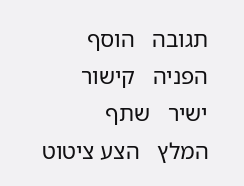תגובה   הוסף הפניה   קישור ישיר   שתף   המלץ   הצע ציטוט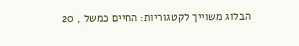הבלוג משוייך לקטגוריות: החיים כמשל , 20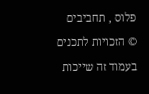פלוס , תחביבים
© הזכויות לתכנים בעמוד זה שייכות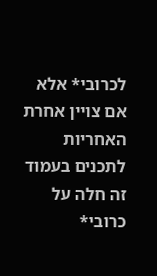לכרובי* אלא אם צויין אחרת
האחריות לתכנים בעמוד זה חלה על כרובי*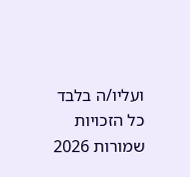ועליו/ה בלבד
כל הזכויות שמורות 2026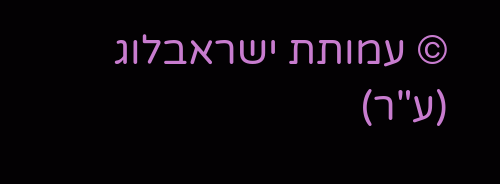© עמותת ישראבלוג (ע"ר)